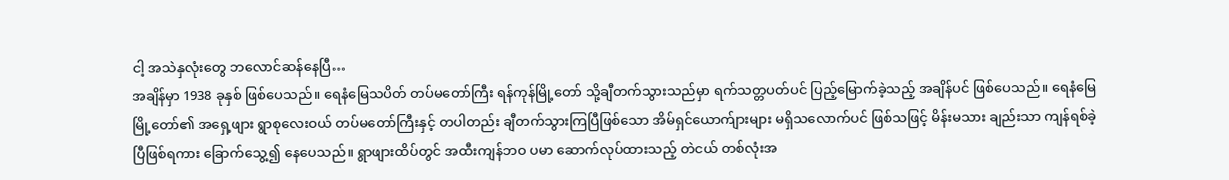ငါ့ အသဲနှလုံးတွေ ဘလောင်ဆန်နေပြီ…
အချိန်မှာ 1938 ခုနှစ် ဖြစ်ပေသည်။ ရေနံမြေသပိတ် တပ်မတော်ကြီး ရန်ကုန်မြို့တော် သို့ချီတက်သွားသည်မှာ ရက်သတ္တပတ်ပင် ပြည့်မြောက်ခဲ့သည့် အချိန်ပင် ဖြစ်ပေသည်။ ရေနံမြေ မြို့တော်၏ အရှေ့ဖျား ရွာစုလေးဝယ် တပ်မတော်ကြီးနှင့် တပါတည်း ချီတက်သွားကြပြီဖြစ်သော အိမ်ရှင်ယောက်ျားများ မရှိသလောက်ပင် ဖြစ်သဖြင့် မိန်းမသား ချည်းသာ ကျန်ရစ်ခဲ့ပြီဖြစ်ရကား ခြောက်သွေ့၍ နေပေသည်။ ရွာဖျားထိပ်တွင် အထီးကျန်ဘဝ ပမာ ဆောက်လုပ်ထားသည့် တဲငယ် တစ်လုံးအ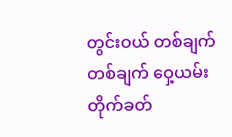တွင်းဝယ် တစ်ချက် တစ်ချက် ဝှေ့ယမ်းတိုက်ခတ်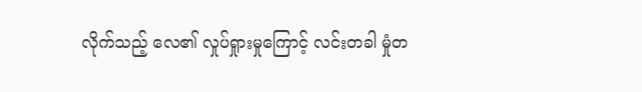လိုက်သည့် လေ၏ လှုပ်ရှုားမှုကြောင့် လင်းတခါ မှုံတ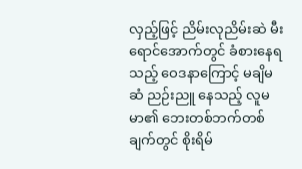လှည့်ဖြင့် ညိမ်းလုညိမ်းဆဲ မီးရောင်အောက်တွင် ခံစားနေရသည့် ဝေဒနာကြောင့် မချိမဆံ ညဉ်းညူ နေသည့် လူမမာ၏ ဘေးတစ်ဘက်တစ်ချက်တွင် စိုးရိမ်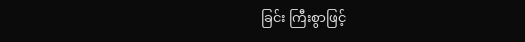ခြင်း ကြီးစွာဖြင့်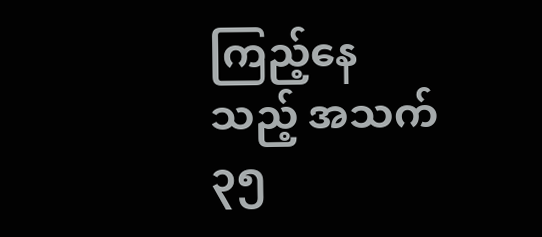ကြည့်နေသည့် အသက် ၃၅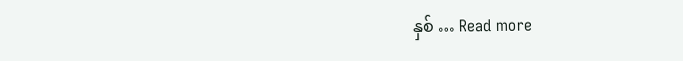နှစ် … Read more